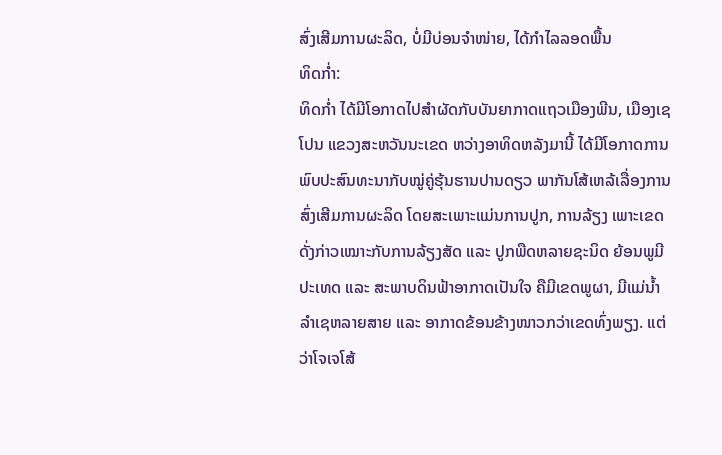ສົ່ງເສີມການຜະລິດ, ບໍ່ມີບ່ອນຈຳໜ່າຍ, ໄດ້ກຳໄລລອດພື້ນ
ທິດກໍ່າ:
ທິດກໍ່າ ໄດ້ມີໂອກາດໄປສຳຜັດກັບບັນຍາກາດແຖວເມືອງພີນ, ເມືອງເຊໂປນ ແຂວງສະຫວັນນະເຂດ ຫວ່າງອາທິດຫລັງມານີ້ ໄດ້ມີໂອກາດການພົບປະສົນທະນາກັບໝູ່ຄູ່ຮຸ້ນຮານປານດຽວ ພາກັນໂສ້ເຫລ້ເລື່ອງການສົ່ງເສີມການຜະລິດ ໂດຍສະເພາະແມ່ນການປູກ, ການລ້ຽງ ເພາະເຂດດັ່ງກ່າວເໝາະກັບການລ້ຽງສັດ ແລະ ປູກພືດຫລາຍຊະນິດ ຍ້ອນພູມີປະເທດ ແລະ ສະພາບດິນຟ້າອາກາດເປັນໃຈ ຄືມີເຂດພູຜາ, ມີແມ່ນ້ຳລຳເຊຫລາຍສາຍ ແລະ ອາກາດຂ້ອນຂ້າງໜາວກວ່າເຂດທົ່ງພຽງ. ແຕ່ວ່າໂຈເຈໂສ້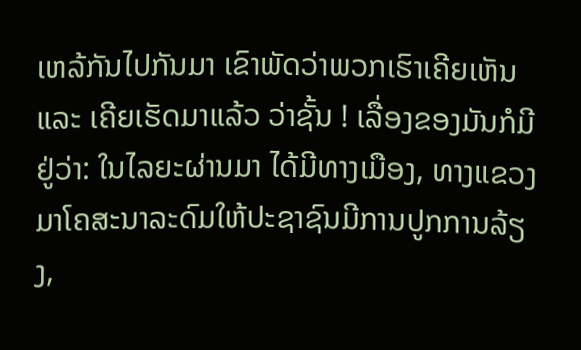ເຫລ້ກັນໄປກັນມາ ເຂົາພັດວ່າພວກເຮົາເຄີຍເຫັນ ແລະ ເຄີຍເຮັດມາແລ້ວ ວ່າຊັ້ນ ! ເລື່ອງຂອງມັນກໍມີຢູ່ວ່າ: ໃນໄລຍະຜ່ານມາ ໄດ້ມີທາງເມືອງ, ທາງແຂວງມາໂຄສະນາລະດົມໃຫ້ປະຊາຊົນມີການປູກການລ້ຽງ,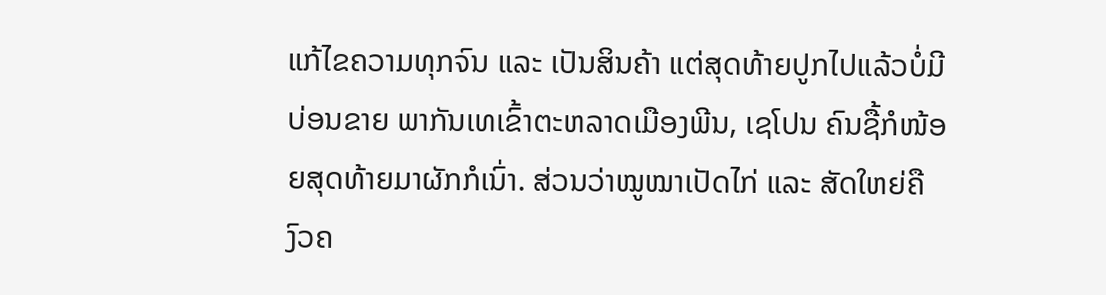ແກ້ໄຂຄວາມທຸກຈົນ ແລະ ເປັນສິນຄ້າ ແຕ່ສຸດທ້າຍປູກໄປແລ້ວບໍ່ມີບ່ອນຂາຍ ພາກັນເທເຂົ້າຕະຫລາດເມືອງພີນ, ເຊໂປນ ຄົນຊື້ກໍໜ້ອຍສຸດທ້າຍມາຜັກກໍເນົ່າ. ສ່ວນວ່າໝູໝາເປັດໄກ່ ແລະ ສັດໃຫຍ່ຄືງົວຄ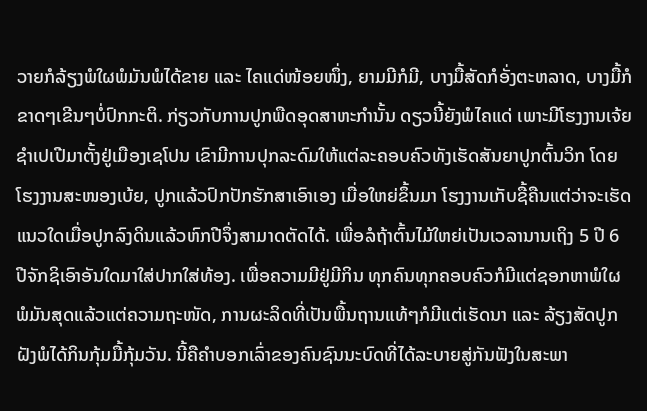ວາຍກໍລ້ຽງພໍໃຜພໍມັນພໍໄດ້ຂາຍ ແລະ ໄຄແດ່ໜ້ອຍໜຶ່ງ, ຍາມມີກໍມີ, ບາງມື້ສັດກໍອັ່ງຕະຫລາດ, ບາງມື້ກໍຂາດໆເຂີນໆບໍ່ປົກກະຕິ. ກ່ຽວກັບການປູກພືດອຸດສາຫະກຳນັ້ນ ດຽວນີ້ຍັງພໍໄຄແດ່ ເພາະມີໂຮງງານເຈ້ຍຊຳເປເປີມາຕັ້ງຢູ່ເມືອງເຊໂປນ ເຂົາມີການປຸກລະດົມໃຫ້ແຕ່ລະຄອບຄົວທັງເຮັດສັນຍາປູກຕົ້ນວິກ ໂດຍໂຮງງານສະໜອງເບ້ຍ, ປູກແລ້ວປົກປັກຮັກສາເອົາເອງ ເມື່ອໃຫຍ່ຂຶ້ນມາ ໂຮງງານເກັບຊື້ຄືນແຕ່ວ່າຈະເຮັດແນວໃດເມື່ອປູກລົງດິນແລ້ວຫົກປີຈຶ່ງສາມາດຕັດໄດ້. ເພື່ອລໍຖ້າຕົ້ນໄມ້ໃຫຍ່ເປັນເວລານານເຖິງ 5 ປີ 6 ປີຈັກຊິເອົາອັນໃດມາໃສ່ປາກໃສ່ທ້ອງ. ເພື່ອຄວາມມີຢູ່ມີກິນ ທຸກຄົນທຸກຄອບຄົວກໍມີແຕ່ຊອກຫາພໍໃຜພໍມັນສຸດແລ້ວແຕ່ຄວາມຖະໜັດ, ການຜະລິດທີ່ເປັນພື້ນຖານແທ້ໆກໍມີແຕ່ເຮັດນາ ແລະ ລ້ຽງສັດປູກຝັງພໍໄດ້ກິນກຸ້ມມື້ກຸ້ມວັນ. ນີ້ຄືຄຳບອກເລົ່າຂອງຄົນຊົນນະບົດທີ່ໄດ້ລະບາຍສູ່ກັນຟັງໃນສະພາ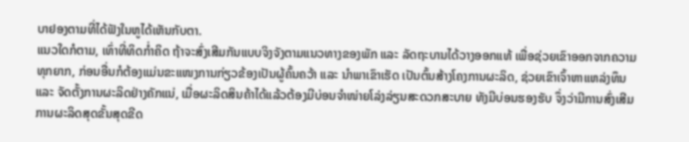ບາຢອງຕາມທີ່ໄດ້ຟັງໃນຫູໄດ້ເຫັນກັບຕາ.
ແນວໃດກໍຕາມ, ເທົ່າທີ່ທິດກໍ່າຄິດ ຖ້າຈະສົ່ງເສີມກັນແບບຈິງຈັງຕາມແນວທາງຂອງພັກ ແລະ ລັດຖະບານໄດ້ວາງອອກແທ້ ເພື່ອຊ່ວຍເຂົາອອກຈາກຄວາມທຸກຍາກ, ກ່ອນອື່ນກໍຕ້ອງແມ່ນຂະແໜງການກ່ຽວຂ້ອງເປັນຜູ້ຄົ້ນຄວ້າ ແລະ ນຳພາເຂົາເຮັດ ເປັນຕົ້ນສ້າງໂຄງການຜະລິດ, ຊ່ວຍເຂົາເຈົ້າຫາແຫລ່ງທຶນ ແລະ ຈັດຕັ້ງການຜະລິດຢ່າງຄັກແນ່, ເມື່ອຜະລິດສິນຄ້າໄດ້ແລ້ວຕ້ອງມີບ່ອນຈຳໜ່າຍໂລ່ງລ່ຽນສະດວກສະບາຍ ທັງມີບ່ອນຮອງຮັບ ຈຶ່ງວ່າມີການສົ່ງເສີມການຜະລິດສຸດຂັ້ນສຸດຂີດ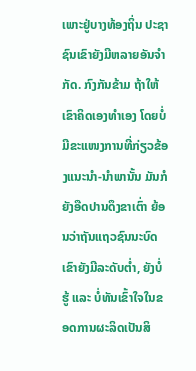ເພາະຢູ່ບາງທ້ອງຖິ່ນ ປະຊາຊົນເຂົາຍັງມີຫລາຍອັນຈຳກັດ. ກົງກັນຂ້າມ ຖ້າໃຫ້ເຂົາຄິດເອງທຳເອງ ໂດຍບໍ່ມີຂະແໜງການທີ່ກ່ຽວຂ້ອງແນະນຳ-ນຳພານັ້ນ ມັນກໍຍັງອືດປານດຶງຂາເຕົ່າ ຍ້ອນວ່າຖັນແຖວຊົນນະບົດເຂົາຍັງມີລະດັບຕໍ່າ, ຍັງບໍ່ຮູ້ ແລະ ບໍ່ທັນເຂົ້າໃຈໃນຂອດການຜະລິດເປັນສິ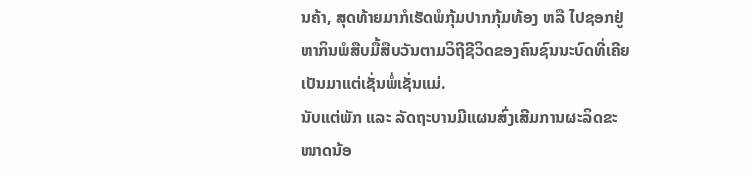ນຄ້າ, ສຸດທ້າຍມາກໍເຮັດພໍກຸ້ມປາກກຸ້ມທ້ອງ ຫລື ໄປຊອກຢູ່ຫາກິນພໍສືບມື້ສືບວັນຕາມວິຖີຊີວິດຂອງຄົນຊົນນະບົດທີ່ເຄີຍເປັນມາແຕ່ເຊັ່ນພໍ່ເຊັ່ນແມ່.
ນັບແຕ່ພັກ ແລະ ລັດຖະບານມີແຜນສົ່ງເສີມການຜະລິດຂະໜາດນ້ອ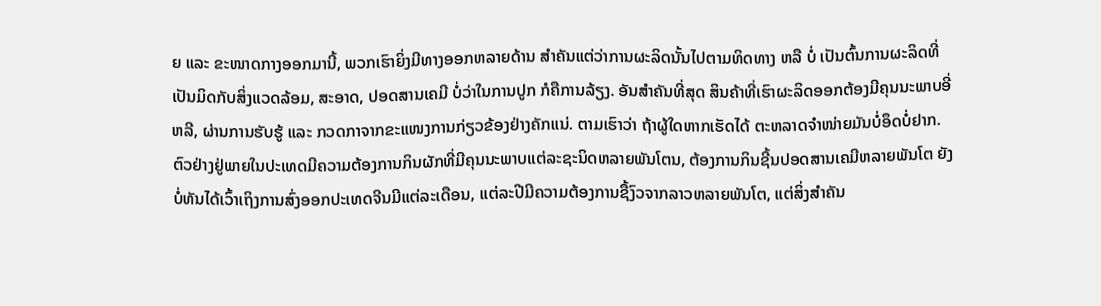ຍ ແລະ ຂະໜາດກາງອອກມານີ້, ພວກເຮົາຍິ່ງມີທາງອອກຫລາຍດ້ານ ສຳຄັນແຕ່ວ່າການຜະລິດນັ້ນໄປຕາມທິດທາງ ຫລື ບໍ່ ເປັນຕົ້ນການຜະລິດທີ່ເປັນມິດກັບສິ່ງແວດລ້ອມ, ສະອາດ, ປອດສານເຄມີ ບໍ່ວ່າໃນການປູກ ກໍຄືການລ້ຽງ. ອັນສຳຄັນທີ່ສຸດ ສິນຄ້າທີ່ເຮົາຜະລິດອອກຕ້ອງມີຄຸນນະພາບອີ່ຫລີ, ຜ່ານການຮັບຮູ້ ແລະ ກວດກາຈາກຂະແໜງການກ່ຽວຂ້ອງຢ່າງຄັກແນ່. ຕາມເຮົາວ່າ ຖ້າຜູ້ໃດຫາກເຮັດໄດ້ ຕະຫລາດຈຳໜ່າຍມັນບໍ່ອຶດບໍ່ຢາກ. ຕົວຢ່າງຢູ່ພາຍໃນປະເທດມີຄວາມຕ້ອງການກິນຜັກທີ່ມີຄຸນນະພາບແຕ່ລະຊະນິດຫລາຍພັນໂຕນ, ຕ້ອງການກິນຊີ້ນປອດສານເຄມີຫລາຍພັນໂຕ ຍັງບໍ່ທັນໄດ້ເວົ້າເຖິງການສົ່ງອອກປະເທດຈີນມີແຕ່ລະເດືອນ, ແຕ່ລະປີມີຄວາມຕ້ອງການຊື້ງົວຈາກລາວຫລາຍພັນໂຕ, ແຕ່ສິ່ງສຳຄັນ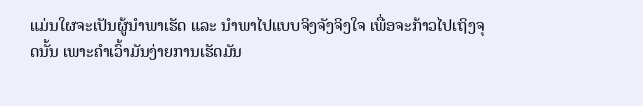ແມ່ນໃຜຈະເປັນຜູ້ນຳພາເຮັດ ແລະ ນຳພາໄປແບບຈິງຈັງຈິງໃຈ ເພື່ອຈະກ້າວໄປເຖິງຈຸດນັ້ນ ເພາະຄຳເວົ້າມັນງ່າຍການເຮັດມັນ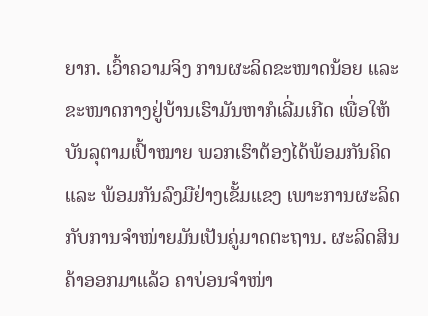ຍາກ. ເວົ້າຄວາມຈິງ ການຜະລິດຂະໜາດນ້ອຍ ແລະ ຂະໜາດກາງຢູ່ບ້ານເຮົາມັນຫາກໍເລີ່ມເກີດ ເພື່ອໃຫ້ບັນລຸຕາມເປົ້າໝາຍ ພວກເຮົາຕ້ອງໄດ້ພ້ອມກັນຄິດ ແລະ ພ້ອມກັນລົງມືຢ່າງເຂັ້ມແຂງ ເພາະການຜະລິດກັບການຈຳໜ່າຍມັນເປັນຄູ່ມາດຕະຖານ. ຜະລິດສິນຄ້າອອກມາແລ້ວ ຄາບ່ອນຈຳໜ່າ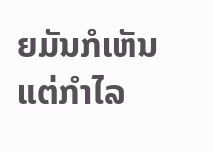ຍມັນກໍເຫັນແຕ່ກຳໄລ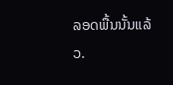ລອດພື້ນນັ້ນແລ້ວ.